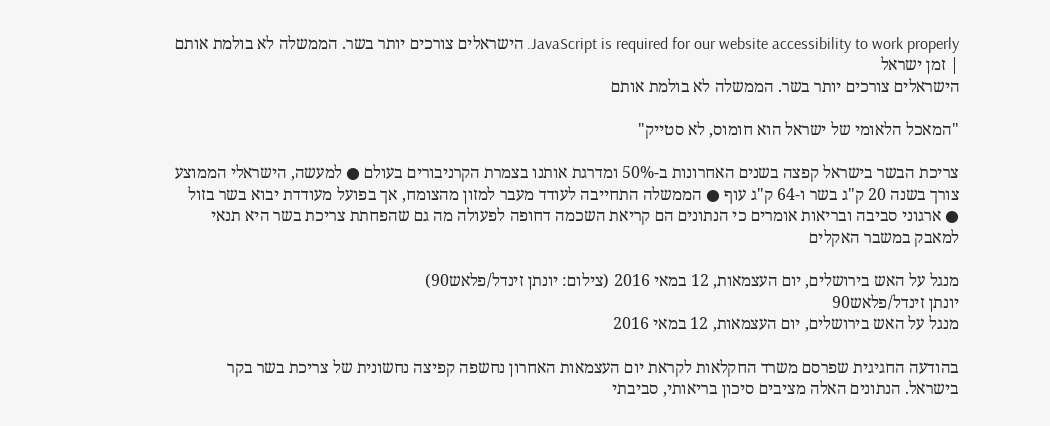JavaScript is required for our website accessibility to work properly. הישראלים צורכים יותר בשר. הממשלה לא בולמת אותם | זמן ישראל
הישראלים צורכים יותר בשר. הממשלה לא בולמת אותם

"המאכל הלאומי של ישראל הוא חומוס, לא סטייק"

צריכת הבשר בישראל קפצה בשנים האחרונות ב-50% ומדרגת אותנו בצמרת הקרניבורים בעולם ● למעשה, הישראלי הממוצע צורך בשנה 20 ק"ג בשר ו-64 ק"ג עוף ● הממשלה התחייבה לעודד מעבר למזון מהצומח, אך בפועל מעודדת יבוא בשר בזול ● ארגוני סביבה ובריאות אומרים כי הנתונים הם קריאת השכמה דחופה לפעולה מה גם שהפחתת צריכת בשר היא תנאי למאבק במשבר האקלים

מנגל על האש בירושלים, יום העצמאות, 12 במאי 2016 (צילום: יונתן זינדל/פלאש90)
יונתן זינדל/פלאש90
מנגל על האש בירושלים, יום העצמאות, 12 במאי 2016

בהודעה החגיגית שפרסם משרד החקלאות לקראת יום העצמאות האחרון נחשפה קפיצה נחשונית של צריכת בשר בקר בישראל. הנתונים האלה מציבים סיכון בריאותי, סביבתי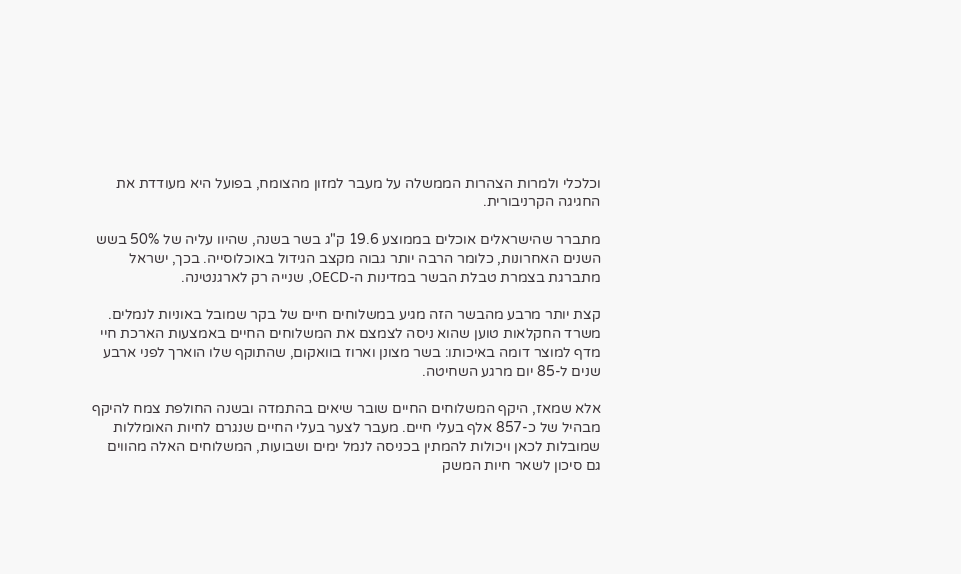וכלכלי ולמרות הצהרות הממשלה על מעבר למזון מהצומח, בפועל היא מעודדת את החגיגה הקרניבורית.

מתברר שהישראלים אוכלים בממוצע 19.6 ק"ג בשר בשנה, שהיוו עליה של 50% בשש השנים האחרונות, כלומר הרבה יותר גבוה מקצב הגידול באוכלוסייה. בכך, ישראל מתברגת בצמרת טבלת הבשר במדינות ה-OECD, שנייה רק לארגנטינה.

קצת יותר מרבע מהבשר הזה מגיע במשלוחים חיים של בקר שמובל באוניות לנמלים. משרד החקלאות טוען שהוא ניסה לצמצם את המשלוחים החיים באמצעות הארכת חיי מדף למוצר דומה באיכותו: בשר מצונן וארוז בוואקום, שהתוקף שלו הוארך לפני ארבע שנים ל-85 יום מרגע השחיטה.

אלא שמאז, היקף המשלוחים החיים שובר שיאים בהתמדה ובשנה החולפת צמח להיקף מבהיל של כ-857 אלף בעלי חיים. מעבר לצער בעלי החיים שנגרם לחיות האומללות שמובלות לכאן ויכולות להמתין בכניסה לנמל ימים ושבועות, המשלוחים האלה מהווים גם סיכון לשאר חיות המשק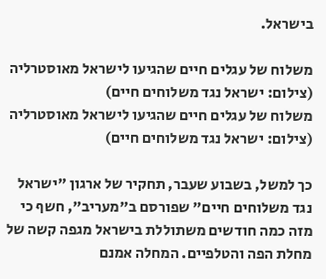בישראל.

משלוח של עגלים חיים שהגיעו לישראל מאוסטרליה (צילום: ישראל נגד משלוחים חיים)
משלוח של עגלים חיים שהגיעו לישראל מאוסטרליה (צילום: ישראל נגד משלוחים חיים)

כך למשל, בשבוע שעבר, תחקיר של ארגון "ישראל נגד משלוחים חיים" שפורסם ב"מעריב", חשף כי מזה כמה חודשים משתוללת בישראל מגפה קשה של מחלת הפה והטלפיים. המחלה אמנם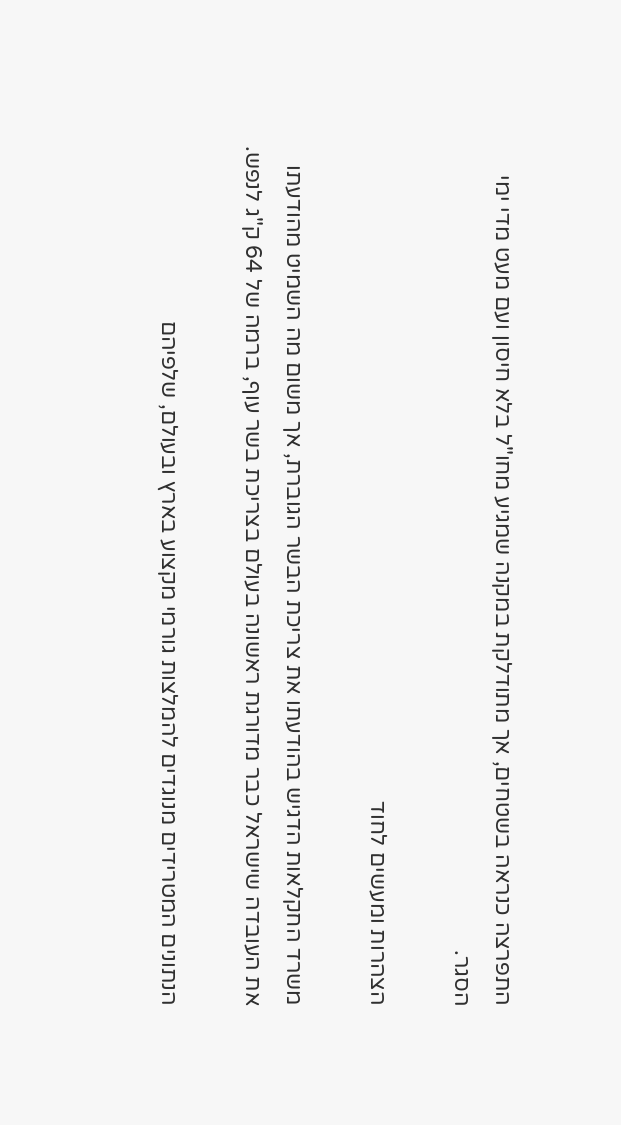התפרצה כנראה בשטחים, אך מתודלקת במקנה שמגיע מחו"ל בלא חיסון ועם מעט מדי ימי הסגר.

הצהרות ומעשים לחוד

משרד החקלאות הדגיש בהודעתו את צריכת הבשר הגוברת, אך משום מה השמיט מהודעתו את העובדה שישראל כבר מדורגת ראשונה בעולם בצריכת בשר עוף, ברמה של 64 ק"ג לנפש.

הנתונים המטרידים מנוגדים להמלצות גורמי מקצוע בארץ ובעולם, שלפיהם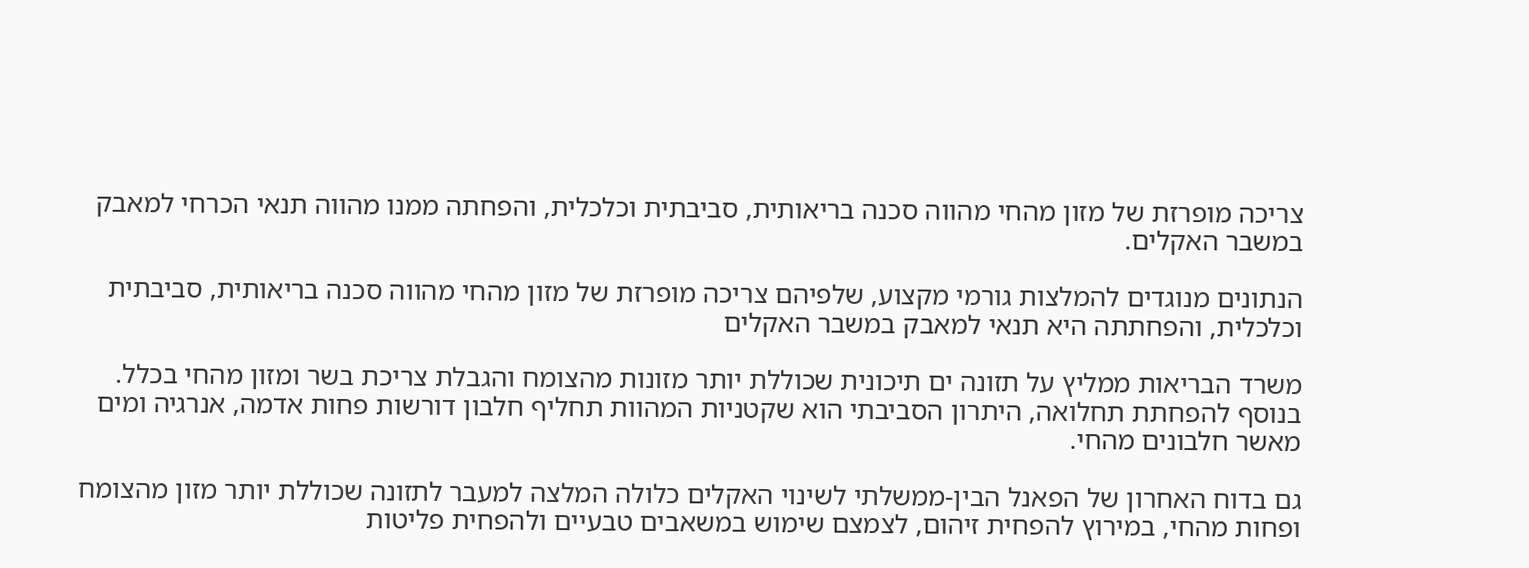צריכה מופרזת של מזון מהחי מהווה סכנה בריאותית, סביבתית וכלכלית, והפחתה ממנו מהווה תנאי הכרחי למאבק במשבר האקלים.

הנתונים מנוגדים להמלצות גורמי מקצוע, שלפיהם צריכה מופרזת של מזון מהחי מהווה סכנה בריאותית, סביבתית וכלכלית, והפחתתה היא תנאי למאבק במשבר האקלים

משרד הבריאות ממליץ על תזונה ים תיכונית שכוללת יותר מזונות מהצומח והגבלת צריכת בשר ומזון מהחי בכלל. בנוסף להפחתת תחלואה, היתרון הסביבתי הוא שקטניות המהוות תחליף חלבון דורשות פחות אדמה, אנרגיה ומים מאשר חלבונים מהחי.

גם בדוח האחרון של הפאנל הבין-ממשלתי לשינוי האקלים כלולה המלצה למעבר לתזונה שכוללת יותר מזון מהצומח ופחות מהחי, במירוץ להפחית זיהום, לצמצם שימוש במשאבים טבעיים ולהפחית פליטות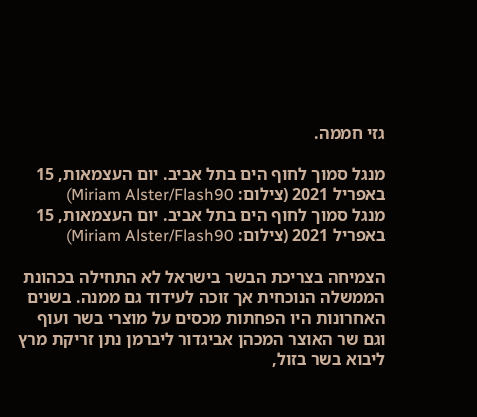גזי חממה.

מנגל סמוך לחוף הים בתל אביב. יום העצמאות, 15 באפריל 2021 (צילום: Miriam Alster/Flash90)
מנגל סמוך לחוף הים בתל אביב. יום העצמאות, 15 באפריל 2021 (צילום: Miriam Alster/Flash90)

הצמיחה בצריכת הבשר בישראל לא התחילה בכהונת הממשלה הנוכחית אך זוכה לעידוד גם ממנה. בשנים האחרונות היו הפחתות מכסים על מוצרי בשר ועוף וגם שר האוצר המכהן אביגדור ליברמן נתן זריקת מרץ ליבוא בשר בזול,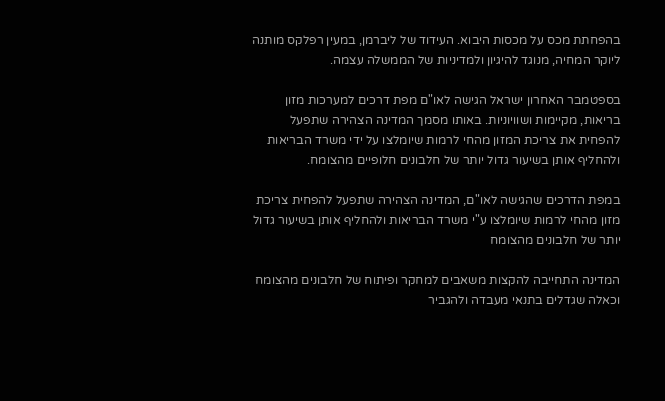בהפחתת מכס על מכסות היבוא. העידוד של ליברמן, במעין רפלקס מותנה ליוקר המחיה, מנוגד להיגיון ולמדיניות של הממשלה עצמה.

בספטמבר האחרון ישראל הגישה לאו"ם מפת דרכים למערכות מזון בריאות, מקיימות ושוויוניות. באותו מסמך המדינה הצהירה שתפעל להפחית את צריכת המזון מהחי לרמות שיומלצו על ידי משרד הבריאות ולהחליף אותן בשיעור גדול יותר של חלבונים חלופיים מהצומח.

במפת הדרכים שהגישה לאו"ם, המדינה הצהירה שתפעל להפחית צריכת מזון מהחי לרמות שיומלצו ע"י משרד הבריאות ולהחליף אותן בשיעור גדול יותר של חלבונים מהצומח

המדינה התחייבה להקצות משאבים למחקר ופיתוח של חלבונים מהצומח וכאלה שגדלים בתנאי מעבדה ולהגביר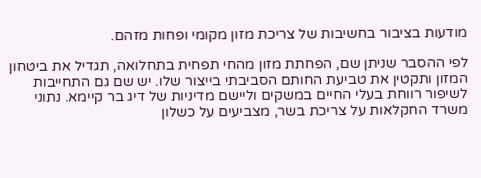מודעות בציבור בחשיבות של צריכת מזון מקומי ופחות מזהם.

לפי ההסבר שניתן שם, הפחתת מזון מהחי תפחית בתחלואה, תגדיל את ביטחון המזון ותקטין את טביעת החותם הסביבתי בייצור שלו. יש שם גם התחייבות לשיפור רווחת בעלי החיים במשקים וליישם מדיניות של דיג בר קיימא. נתוני משרד החקלאות על צריכת בשר, מצביעים על כשלון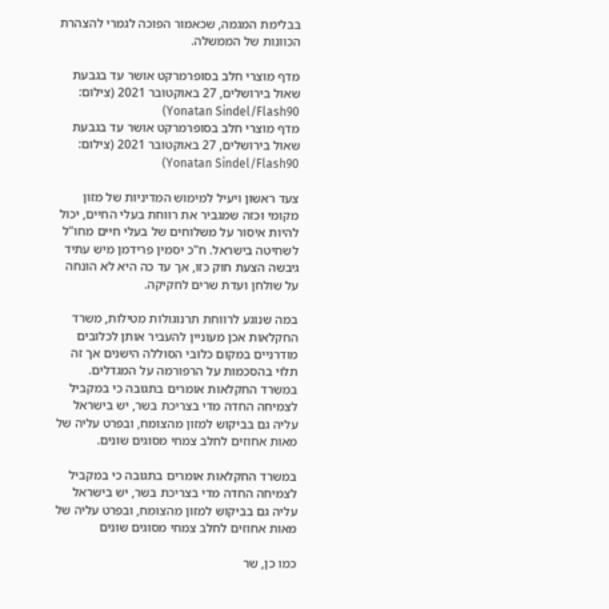בבלימת המגמה, שכאמור הפוכה לגמרי להצהרת הכוונות של הממשלה.

מדף מוצרי חלב בסופרמרקט אושר עד בגבעת שאול בירושלים, 27 באוקטובר 2021 (צילום: Yonatan Sindel/Flash90)
מדף מוצרי חלב בסופרמרקט אושר עד בגבעת שאול בירושלים, 27 באוקטובר 2021 (צילום: Yonatan Sindel/Flash90)

צעד ראשון ויעיל למימוש המדיניות של מזון מקומי וכזה שמגביר את רווחת בעלי החיים, יכול להיות איסור על משלוחים של בעלי חיים מחו"ל לשחיטה בישראל. ח"כ יסמין פרידמן מיש עתיד גיבשה הצעת חוק כזו, אך עד כה היא לא הונחה על שולחן ועדת שרים לחקיקה.

במה שנוגע לרווחת תרנוגולות מטילות, משרד החקלאות אכן מעוניין להעביר אותן לכלובים מודרניים במקום כלובי הסוללה הישנים אך זה תלוי בהסכמות על הרפורמה על המגדלים. במשרד החקלאות אומרים בתגובה כי במקביל לצמיחה החדה מדי בצריכת בשר, יש בישראל עליה גם בביקוש למזון מהצומח, ובפרט עליה של מאות אחוזים לחלב צמחי מסוגים שונים.

במשרד החקלאות אומרים בתגובה כי במקביל לצמיחה החדה מדי בצריכת בשר, יש בישראל עליה גם בביקוש למזון מהצומח, ובפרט עליה של מאות אחוזים לחלב צמחי מסוגים שונים

כמו כן, שר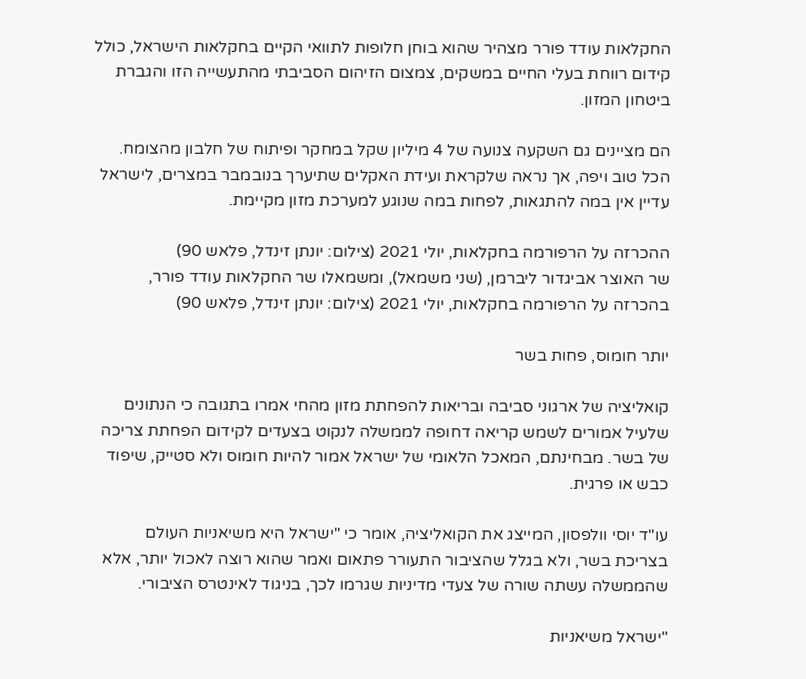החקלאות עודד פורר מצהיר שהוא בוחן חלופות לתוואי הקיים בחקלאות הישראל, כולל קידום רווחת בעלי החיים במשקים, צמצום הזיהום הסביבתי מהתעשייה הזו והגברת ביטחון המזון.

הם מציינים גם השקעה צנועה של 4 מיליון שקל במחקר ופיתוח של חלבון מהצומח. הכל טוב ויפה, אך נראה שלקראת ועידת האקלים שתיערך בנובמבר במצרים, לישראל עדיין אין במה להתגאות, לפחות במה שנוגע למערכת מזון מקיימת.

ההכרזה על הרפורמה בחקלאות, יולי 2021 (צילום: יונתן זינדל, פלאש 90)
שר האוצר אביגדור ליברמן, (שני משמאל), ומשמאלו שר החקלאות עודד פורר, בהכרזה על הרפורמה בחקלאות, יולי 2021 (צילום: יונתן זינדל, פלאש 90)

יותר חומוס, פחות בשר

קואליציה של ארגוני סביבה ובריאות להפחתת מזון מהחי אמרו בתגובה כי הנתונים שלעיל אמורים לשמש קריאה דחופה לממשלה לנקוט בצעדים לקידום הפחתת צריכה של בשר. מבחינתם, המאכל הלאומי של ישראל אמור להיות חומוס ולא סטייק, שיפוד כבש או פרגית.

עו"ד יוסי וולפסון, המייצג את הקואליציה, אומר כי "ישראל היא משיאניות העולם בצריכת בשר, ולא בגלל שהציבור התעורר פתאום ואמר שהוא רוצה לאכול יותר, אלא שהממשלה עשתה שורה של צעדי מדיניות שגרמו לכך, בניגוד לאינטרס הציבורי.

"ישראל משיאניות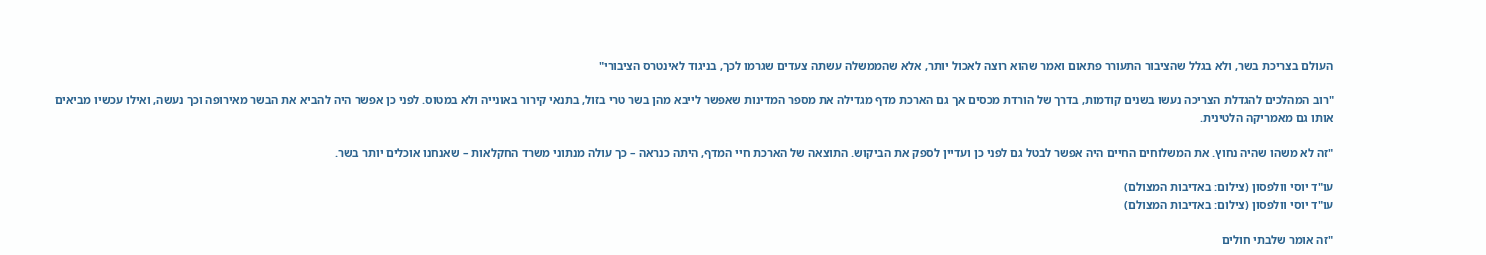העולם בצריכת בשר, ולא בגלל שהציבור התעורר פתאום ואמר שהוא רוצה לאכול יותר, אלא שהממשלה עשתה צעדים שגרמו לכך, בניגוד לאינטרס הציבורי"

"רוב המהלכים להגדלת הצריכה נעשו בשנים קודמות, בדרך של הורדת מכסים אך גם הארכת מדף מגדילה את מספר המדינות שאפשר לייבא מהן בשר טרי בזול, בתנאי קירור באונייה ולא במטוס. לפני כן אפשר היה להביא את הבשר מאירופה וכך נעשה, ואילו עכשיו מביאים אותו גם מאמריקה הלטינית.

"זה לא משהו שהיה נחוץ. את המשלוחים החיים היה אפשר לבטל גם לפני כן ועדיין לספק את הביקוש. התוצאה של הארכת חיי המדף, היתה כנראה – כך עולה מנתוני משרד החקלאות – שאנחנו אוכלים יותר בשר.

עו"ד יוסי וולפסון (צילום: באדיבות המצולם)
עו"ד יוסי וולפסון (צילום: באדיבות המצולם)

"זה אומר שלבתי חולים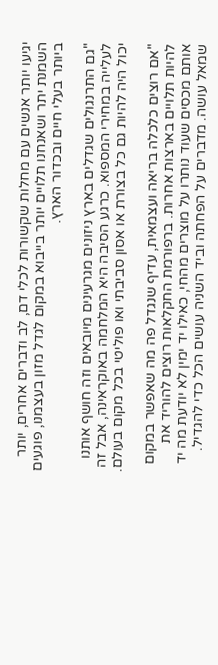יגיעו יותר אנשים עם מחלות שקשורות לכלי דם, לב ודברים אחרים, יותר השמנת יתר ושאנחנו תלויים יותר בייבוא במקום לגדל מזון בעצמנו, פוגעים ביותר בעלי חיים ובכדור הארץ.

"גם התרנגולים שגדלים בארץ ניזונים מגרעינים מיובאים וזה חושף אותנו לעלייה במחירי המספוא. כרגע הסיבה היא המלחמה באוקראינה, אבל זה יכול היה להיות גם כל בצורת או אסון סביבתי ואו פוליטי בכל מקום בעולם.

"אם רוצים כלכלה בריאה ועצמאית, עדיף שנגדל פה מה שאפשר במקום להיות תלויים בארצות אחרות. ברפורמת החקלאות רוצים להוריד את אותם מכסים שעוד נותרו על מוצרים מהחי, כאילו יד ימין לא יודעת מה יד שמאל עושה. מדברים על הפחתה וביד השניה עושים הכל כדי להגדיל.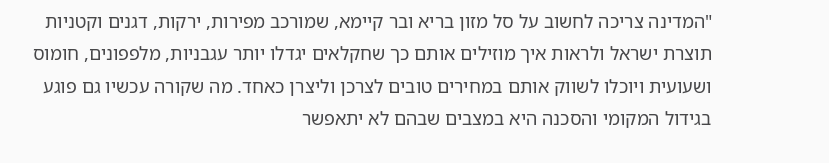"המדינה צריכה לחשוב על סל מזון בריא ובר קיימא, שמורכב מפירות, ירקות, דגנים וקטניות תוצרת ישראל ולראות איך מוזילים אותם כך שחקלאים יגדלו יותר עגבניות, מלפפונים, חומוס ושעועית ויוכלו לשווק אותם במחירים טובים לצרכן וליצרן כאחד. מה שקורה עכשיו גם פוגע בגידול המקומי והסכנה היא במצבים שבהם לא יתאפשר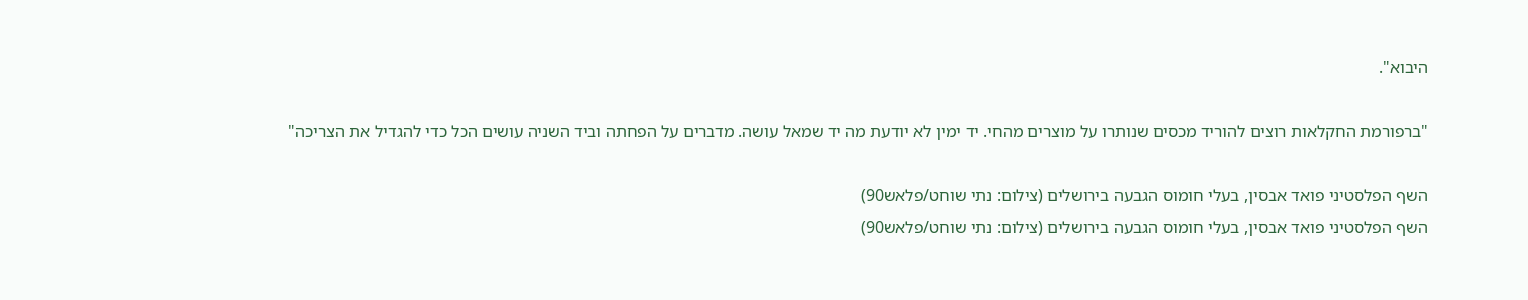היבוא".

"ברפורמת החקלאות רוצים להוריד מכסים שנותרו על מוצרים מהחי. יד ימין לא יודעת מה יד שמאל עושה. מדברים על הפחתה וביד השניה עושים הכל כדי להגדיל את הצריכה"

השף הפלסטיני פואד אבסין, בעלי חומוס הגבעה בירושלים (צילום: נתי שוחט/פלאש90)
השף הפלסטיני פואד אבסין, בעלי חומוס הגבעה בירושלים (צילום: נתי שוחט/פלאש90)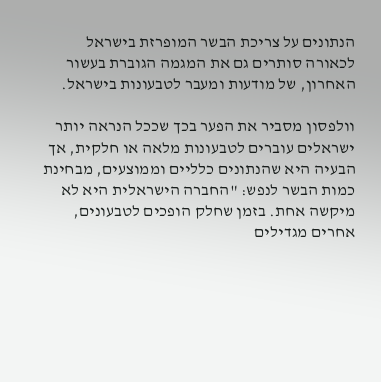הנתונים על צריכת הבשר המופרזת בישראל לכאורה סותרים גם את המגמה הגוברת בעשור האחרון, של מודעות ומעבר לטבעונות בישראל.

וולפסון מסביר את הפער בכך שככל הנראה יותר ישראלים עוברים לטבעונות מלאה או חלקית, אך הבעיה היא שהנתונים כלליים וממוצעים, מבחינת כמות הבשר לנפש: "החברה הישראלית היא לא מיקשה אחת. בזמן שחלק הופכים לטבעונים, אחרים מגדילים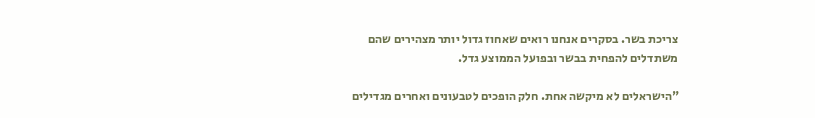צריכת בשר. בסקרים אנחנו רואים שאחוז גדול יותר מצהירים שהם משתדלים להפחית בבשר ובפועל הממוצע גדל.

"הישראלים לא מיקשה אחת. חלק הופכים לטבעונים ואחרים מגדילים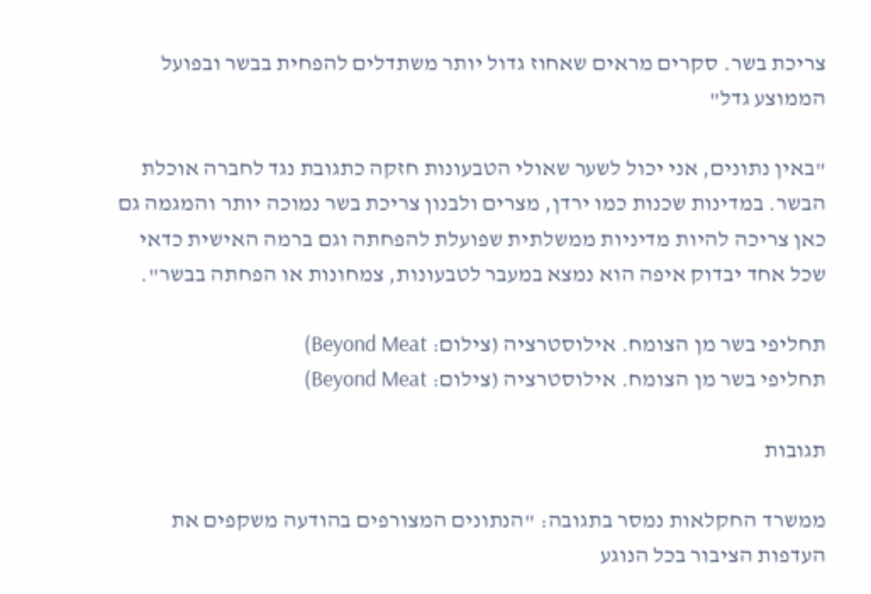צריכת בשר. סקרים מראים שאחוז גדול יותר משתדלים להפחית בבשר ובפועל הממוצע גדל"

"באין נתונים, אני יכול לשער שאולי הטבעונות חזקה כתגובת נגד לחברה אוכלת הבשר. במדינות שכנות כמו ירדן, מצרים ולבנון צריכת בשר נמוכה יותר והמגמה גם כאן צריכה להיות מדיניות ממשלתית שפועלת להפחתה וגם ברמה האישית כדאי שכל אחד יבדוק איפה הוא נמצא במעבר לטבעונות, צמחונות או הפחתה בבשר".

תחליפי בשר מן הצומח. אילוסטרציה (צילום: Beyond Meat)
תחליפי בשר מן הצומח. אילוסטרציה (צילום: Beyond Meat)

תגובות

ממשרד החקלאות נמסר בתגובה: "הנתונים המצורפים בהודעה משקפים את העדפות הציבור בכל הנוגע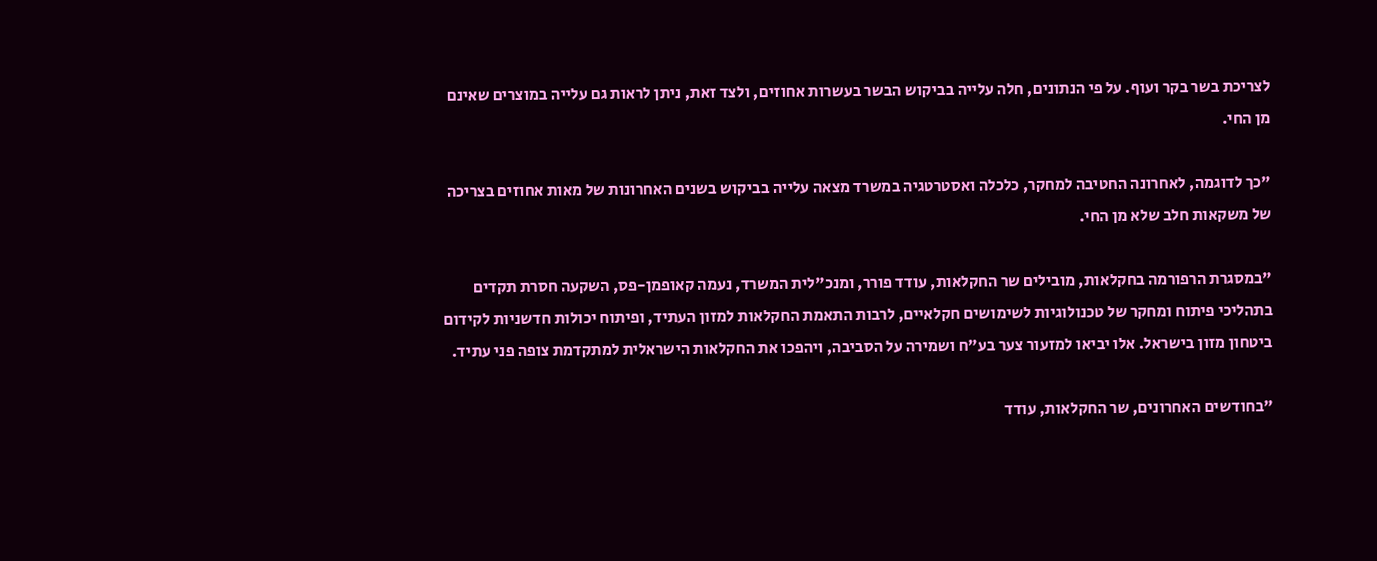לצריכת בשר בקר ועוף. על פי הנתונים, חלה עלייה בביקוש הבשר בעשרות אחוזים, ולצד זאת, ניתן לראות גם עלייה במוצרים שאינם מן החי.

"כך לדוגמה, לאחרונה החטיבה למחקר, כלכלה ואסטרטגיה במשרד מצאה עלייה בביקוש בשנים האחרונות של מאות אחוזים בצריכה של משקאות חלב שלא מן החי.

"במסגרת הרפורמה בחקלאות, מובילים שר החקלאות, עודד פורר, ומנכ"לית המשרד, נעמה קאופמן-פס, השקעה חסרת תקדים בתהליכי פיתוח ומחקר של טכנולוגיות לשימושים חקלאיים, לרבות התאמת החקלאות למזון העתיד, ופיתוח יכולות חדשניות לקידום ביטחון מזון בישראל. אלו יביאו למזעור צער בע"ח ושמירה על הסביבה, ויהפכו את החקלאות הישראלית למתקדמת צופה פני עתיד.

"בחודשים האחרונים, שר החקלאות, עודד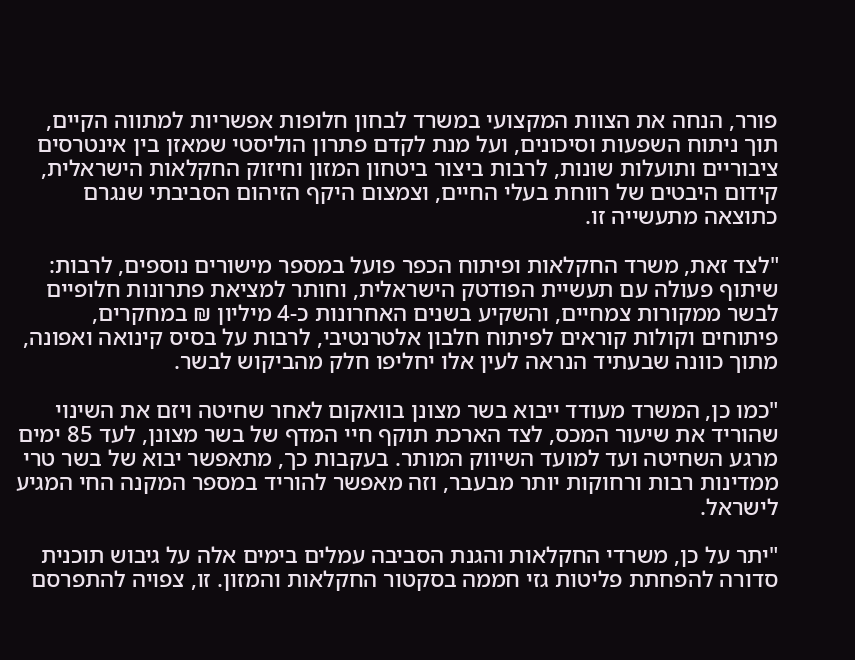פורר, הנחה את הצוות המקצועי במשרד לבחון חלופות אפשריות למתווה הקיים, תוך ניתוח השפעות וסיכונים, ועל מנת לקדם פתרון הוליסטי שמאזן בין אינטרסים ציבוריים ותועלות שונות, לרבות ביצור ביטחון המזון וחיזוק החקלאות הישראלית, קידום היבטים של רווחת בעלי החיים, וצמצום היקף הזיהום הסביבתי שנגרם כתוצאה מתעשייה זו.

"לצד זאת, משרד החקלאות ופיתוח הכפר פועל במספר מישורים נוספים, לרבות: שיתוף פעולה עם תעשיית הפודטק הישראלית, וחותר למציאת פתרונות חלופיים לבשר ממקורות צמחיים, והשקיע בשנים האחרונות כ-4 מיליון ₪ במחקרים, פיתוחים וקולות קוראים לפיתוח חלבון אלטרנטיבי, לרבות על בסיס קינואה ואפונה, מתוך כוונה שבעתיד הנראה לעין אלו יחליפו חלק מהביקוש לבשר.

"כמו כן, המשרד מעודד ייבוא בשר מצונן בוואקום לאחר שחיטה ויזם את השינוי שהוריד את שיעור המכס, לצד הארכת תוקף חיי המדף של בשר מצונן, לעד 85 ימים מרגע השחיטה ועד למועד השיווק המותר. בעקבות כך, מתאפשר יבוא של בשר טרי ממדינות רבות ורחוקות יותר מבעבר, וזה מאפשר להוריד במספר המקנה החי המגיע לישראל.

"יתר על כן, משרדי החקלאות והגנת הסביבה עמלים בימים אלה על גיבוש תוכנית סדורה להפחתת פליטות גזי חממה בסקטור החקלאות והמזון. זו, צפויה להתפרסם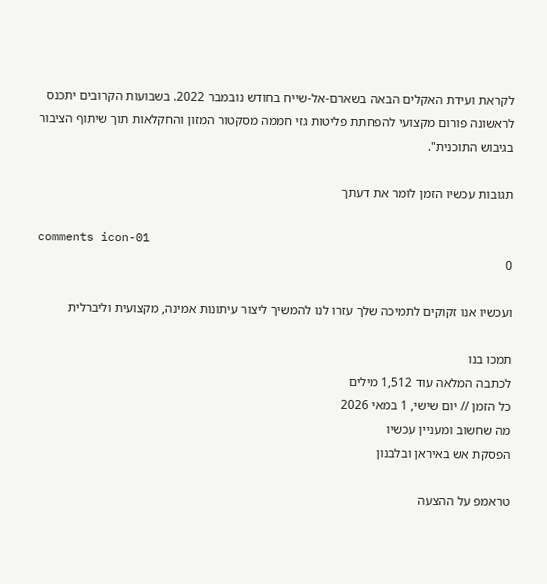לקראת ועידת האקלים הבאה בשארם-אל-שייח בחודש נובמבר 2022. בשבועות הקרובים יתכנס לראשונה פורום מקצועי להפחתת פליטות גזי חממה מסקטור המזון והחקלאות תוך שיתוף הציבור בגיבוש התוכנית".

תגובות עכשיו הזמן לומר את דעתך

comments icon-01
0

ועכשיו אנו זקוקים לתמיכה שלך עזרו לנו להמשיך ליצור עיתונות אמינה, מקצועית וליברלית

תמכו בנו
לכתבה המלאה עוד 1,512 מילים
כל הזמן // יום שישי, 1 במאי 2026
מה שחשוב ומעניין עכשיו
הפסקת אש באיראן ובלבנון

טראמפ על ההצעה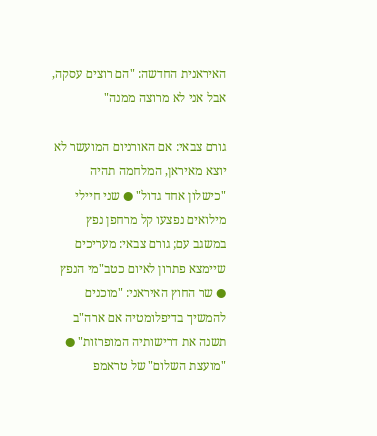האיראנית החדשה: "הם רוצים עסקה, אבל אני לא מרוצה ממנה"

גורם צבאי: אם האורניום המועשר לא יוצא מאיראן, המלחמה תהיה "כישלון אחד גדול" ● שני חיילי מילואים נפצעו קל מרחפן נפץ במשגב עם; גורם צבאי: מעריכים שיימצא פתרון לאיום כטב"מי הנפץ ● שר החוץ האיראני: "מוכנים להמשיך בדיפלומטיה אם ארה"ב תשנה את דרישותיה המופרזות" ● "מועצת השלום" של טראמפ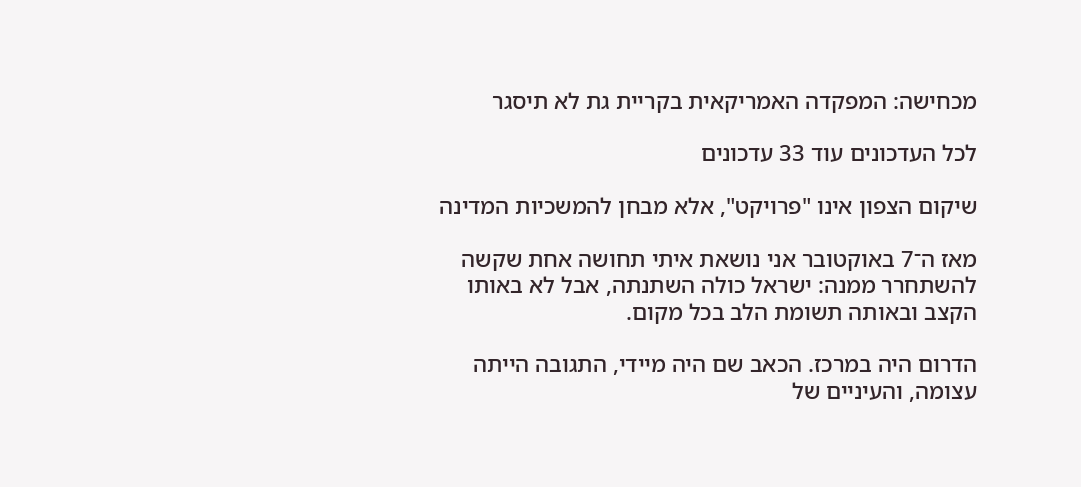מכחישה: המפקדה האמריקאית בקריית גת לא תיסגר

לכל העדכונים עוד 33 עדכונים

שיקום הצפון אינו "פרויקט", אלא מבחן להמשכיות המדינה

מאז ה־7 באוקטובר אני נושאת איתי תחושה אחת שקשה להשתחרר ממנה: ישראל כולה השתנתה, אבל לא באותו הקצב ובאותה תשומת הלב בכל מקום.

הדרום היה במרכז. הכאב שם היה מיידי, התגובה הייתה עצומה, והעיניים של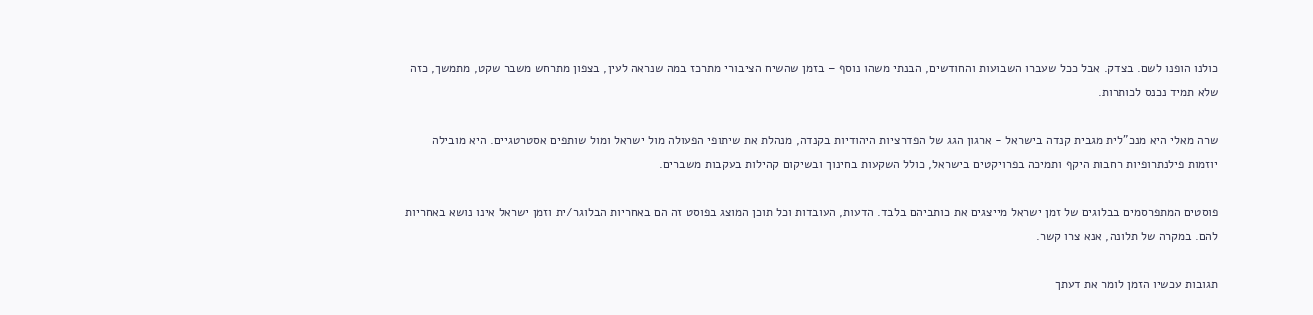כולנו הופנו לשם. בצדק. אבל ככל שעברו השבועות והחודשים, הבנתי משהו נוסף – בזמן שהשיח הציבורי מתרכז במה שנראה לעין, בצפון מתרחש משבר שקט, מתמשך, כזה שלא תמיד נכנס לכותרות.

שרה מאלי היא מנכ"לית מגבית קנדה בישראל - ארגון הגג של הפדרציות היהודיות בקנדה, מנהלת את שיתופי הפעולה מול ישראל ומול שותפים אסטרטגיים. היא מובילה יוזמות פילנתרופיות רחבות היקף ותמיכה בפרויקטים בישראל, כולל השקעות בחינוך ובשיקום קהילות בעקבות משברים.

פוסטים המתפרסמים בבלוגים של זמן ישראל מייצגים את כותביהם בלבד. הדעות, העובדות וכל תוכן המוצג בפוסט זה הם באחריות הבלוגר/ית וזמן ישראל אינו נושא באחריות להם. במקרה של תלונה, אנא צרו קשר.

תגובות עכשיו הזמן לומר את דעתך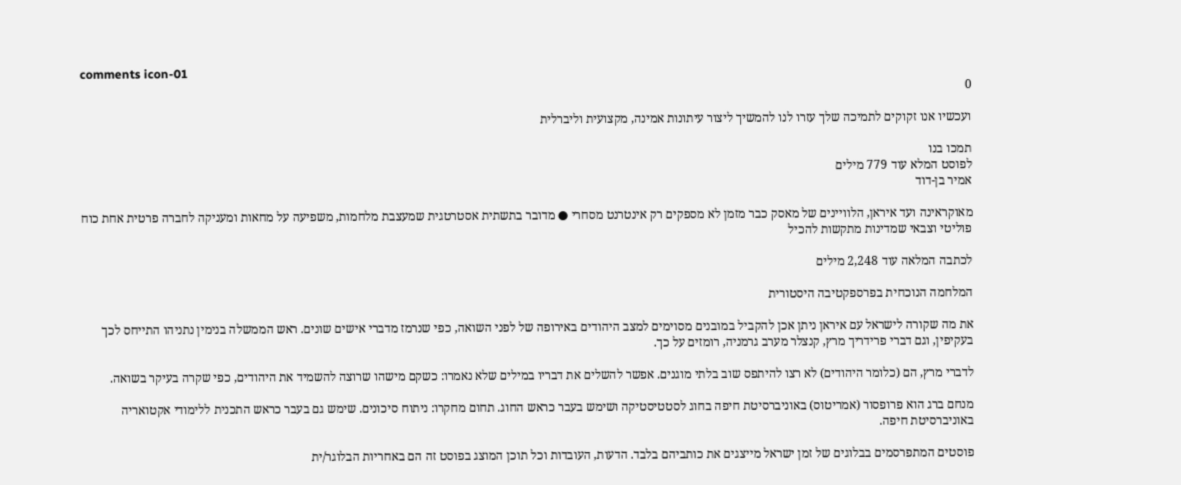comments icon-01
0

ועכשיו אנו זקוקים לתמיכה שלך עזרו לנו להמשיך ליצור עיתונות אמינה, מקצועית וליברלית

תמכו בנו
לפוסט המלא עוד 779 מילים
אמיר בן-דוד

מאוקראינה ועד איראן, הלוויינים של מאסק כבר מזמן לא מספקים רק אינטרנט מסחרי ● מדובר בתשתית אסטרטגית שמעצבת מלחמות, משפיעה על מחאות ומעניקה לחברה פרטית אחת כוח פוליטי וצבאי שמדינות מתקשות להכיל

לכתבה המלאה עוד 2,248 מילים

המלחמה הנוכחית בפרספקטיבה היסטורית

את מה שקורה לישראל עם איראן ניתן אכן להקביל במובנים מסוימים למצב היהודים באירופה של לפני השואה, כפי שנרמז מדברי אישים שונים. ראש הממשלה בנימין נתניהו התייחס לכך בעקיפין, וגם דברי פרידריך מרץ, קנצלר מערב גרמניה, רומזים על כך.

לדברי מרץ, הם (כלומר היהודים) לא רצו להיתפס שוב בלתי מוגנים. אפשר להשלים את דבריו במילים שלא נאמרו: כשקם מישהו שרוצה להשמיד את היהודים, כפי שקרה בעיקר בשואה.

מנחם ברג הוא פרופסור (אמריטוס) באוניברסיטת חיפה בחוג לסטטיסטיקה ושימש בעבר כראש החוג. תחום מחקרו: ניתוח סיכונים. שימש גם בעבר כראש התכנית ללימודי אקטואריה באוניברסיטת חיפה.

פוסטים המתפרסמים בבלוגים של זמן ישראל מייצגים את כותביהם בלבד. הדעות, העובדות וכל תוכן המוצג בפוסט זה הם באחריות הבלוגר/ית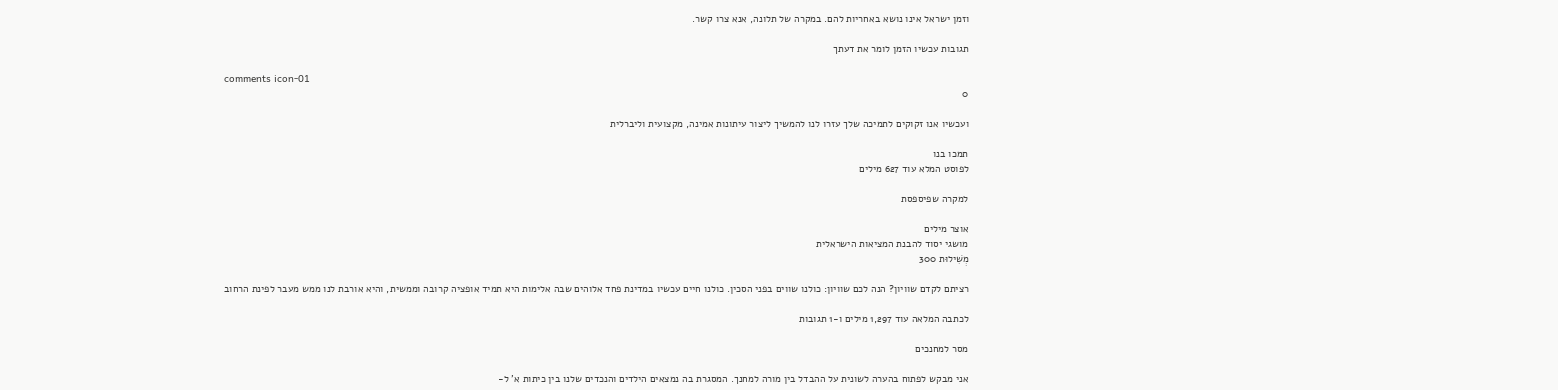וזמן ישראל אינו נושא באחריות להם. במקרה של תלונה, אנא צרו קשר.

תגובות עכשיו הזמן לומר את דעתך

comments icon-01
0

ועכשיו אנו זקוקים לתמיכה שלך עזרו לנו להמשיך ליצור עיתונות אמינה, מקצועית וליברלית

תמכו בנו
לפוסט המלא עוד 627 מילים

למקרה שפיספסת

אוצר מילים
מושגי יסוד להבנת המציאות הישראלית
מְשִׁילוּת 300

רציתם לקדם שוויון? הנה לכם שוויון: כולנו שווים בפני הסכין. כולנו חיים עכשיו במדינת פחד אלוהים שבה אלימות היא תמיד אופציה קרובה וממשית, והיא אורבת לנו ממש מעבר לפינת הרחוב

לכתבה המלאה עוד 1,297 מילים ו-1 תגובות

מסר למחנכים

אני מבקש לפתוח בהערה לשונית על ההבדל בין מורה למחנך. המסגרת בה נמצאים הילדים והנכדים שלנו בין כיתות א' ל-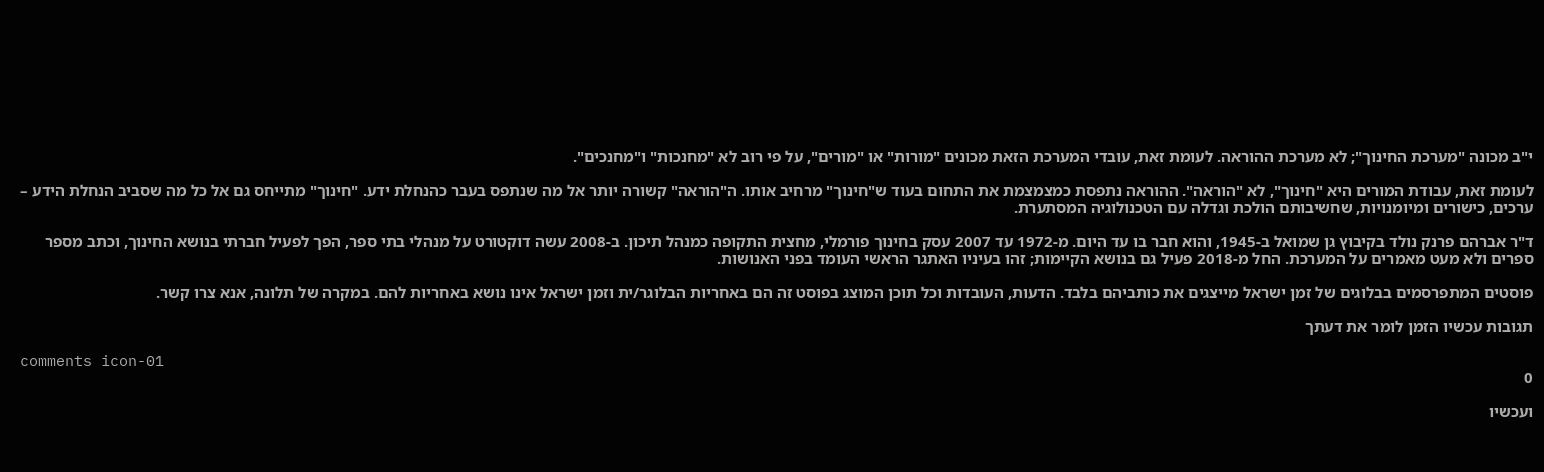י"ב מכונה "מערכת החינוך"; לא מערכת ההוראה. לעומת זאת, עובדי המערכת הזאת מכונים "מורות" או "מורים", על פי רוב לא "מחנכות" ו"מחנכים".

לעומת זאת, עבודת המורים היא "חינוך", לא "הוראה". ההוראה נתפסת כמצמצמת את התחום בעוד ש"חינוך" מרחיב אותו. ה"הוראה" קשורה יותר אל מה שנתפס בעבר כהנחלת ידע. "חינוך" מתייחס גם אל כל מה שסביב הנחלת הידע – ערכים, כישורים ומיומנויות, שחשיבותם הולכת וגדלה עם הטכנולוגיה המסתערת.

ד"ר אברהם פרנק נולד בקיבוץ גן שמואל ב-1945, והוא חבר בו עד היום. מ-1972 עד 2007 עסק בחינוך פורמלי, מחצית התקופה כמנהל תיכון. ב-2008 עשה דוקטורט על מנהלי בתי ספר, הפך לפעיל חברתי בנושא החינוך, וכתב מספר ספרים ולא מעט מאמרים על המערכת. החל מ-2018 פעיל גם בנושא הקיימות; זהו בעיניו האתגר הראשי העומד בפני האנושות.

פוסטים המתפרסמים בבלוגים של זמן ישראל מייצגים את כותביהם בלבד. הדעות, העובדות וכל תוכן המוצג בפוסט זה הם באחריות הבלוגר/ית וזמן ישראל אינו נושא באחריות להם. במקרה של תלונה, אנא צרו קשר.

תגובות עכשיו הזמן לומר את דעתך

comments icon-01
0

ועכשיו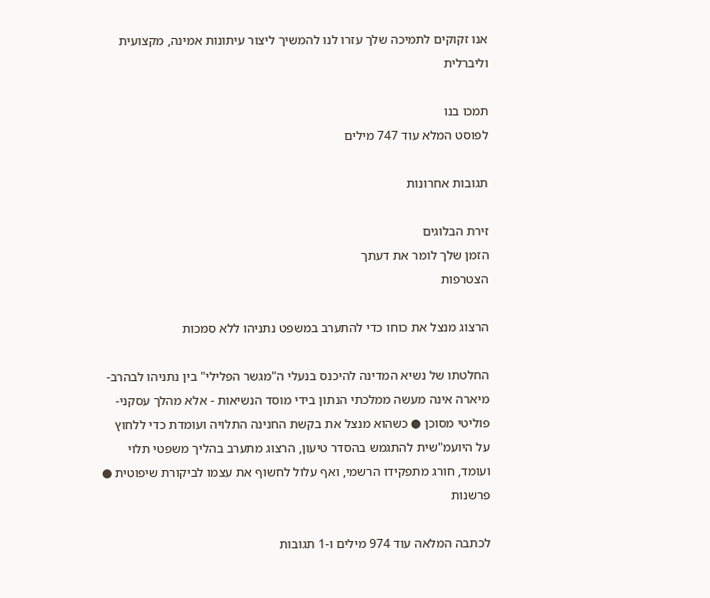אנו זקוקים לתמיכה שלך עזרו לנו להמשיך ליצור עיתונות אמינה, מקצועית וליברלית

תמכו בנו
לפוסט המלא עוד 747 מילים

תגובות אחרונות

זירת הבלוגים
הזמן שלך לומר את דעתך
הצטרפות

הרצוג מנצל את כוחו כדי להתערב במשפט נתניהו ללא סמכות

החלטתו של נשיא המדינה להיכנס בנעלי ה"מגשר הפלילי" בין נתניהו לבהרב-מיארה אינה מעשה ממלכתי הנתון בידי מוסד הנשיאות - אלא מהלך עסקני-פוליטי מסוכן ● כשהוא מנצל את בקשת החנינה התלויה ועומדת כדי ללחוץ על היועמ"שית להתגמש בהסדר טיעון, הרצוג מתערב בהליך משפטי תלוי ועומד, חורג מתפקידו הרשמי, ואף עלול לחשוף את עצמו לביקורת שיפוטית ● פרשנות

לכתבה המלאה עוד 974 מילים ו-1 תגובות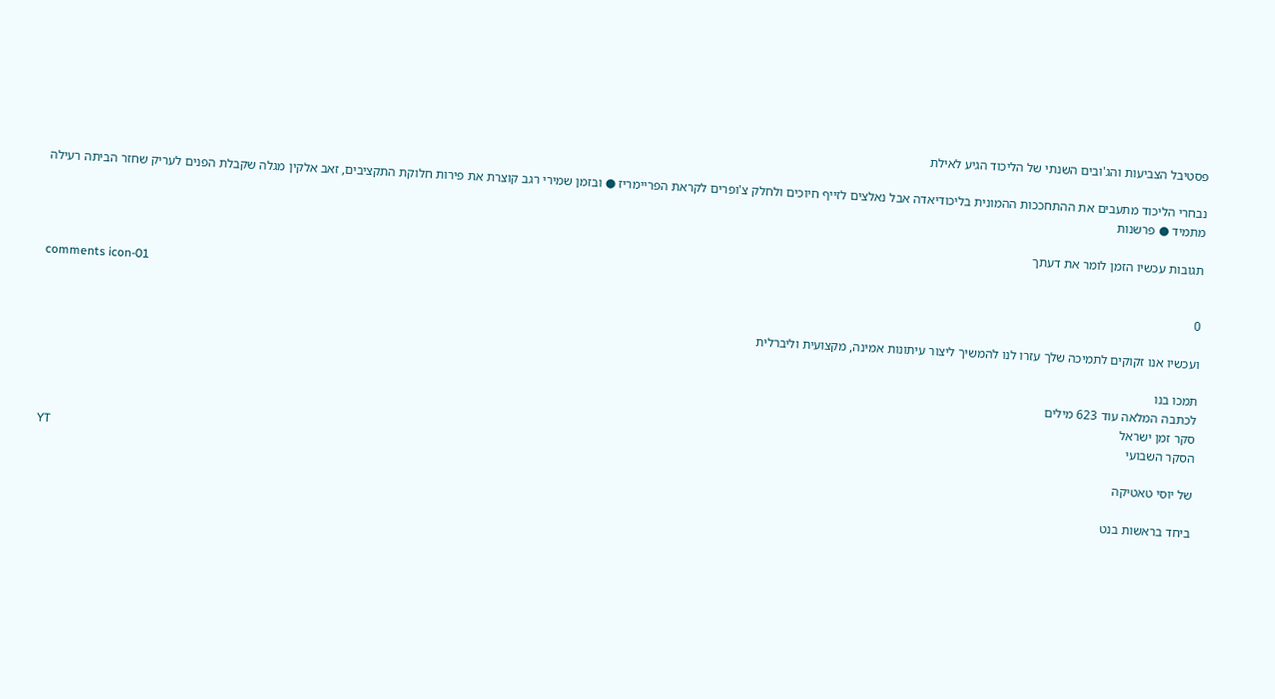פסטיבל הצביעות והג'ובים השנתי של הליכוד הגיע לאילת

נבחרי הליכוד מתעבים את ההתחככות ההמונית בליכודיאדה אבל נאלצים לזייף חיוכים ולחלק צ'ופרים לקראת הפריימריז ● ובזמן שמירי רגב קוצרת את פירות חלוקת התקציבים, זאב אלקין מגלה שקבלת הפנים לעריק שחזר הביתה רעילה מתמיד ● פרשנות

תגובות עכשיו הזמן לומר את דעתך

comments icon-01
0

ועכשיו אנו זקוקים לתמיכה שלך עזרו לנו להמשיך ליצור עיתונות אמינה, מקצועית וליברלית

תמכו בנו
לכתבה המלאה עוד 623 מילים
סקר זמן ישראל
הסקר השבועי
YT
של יוסי טאטיקה

ביחד בראשות בנט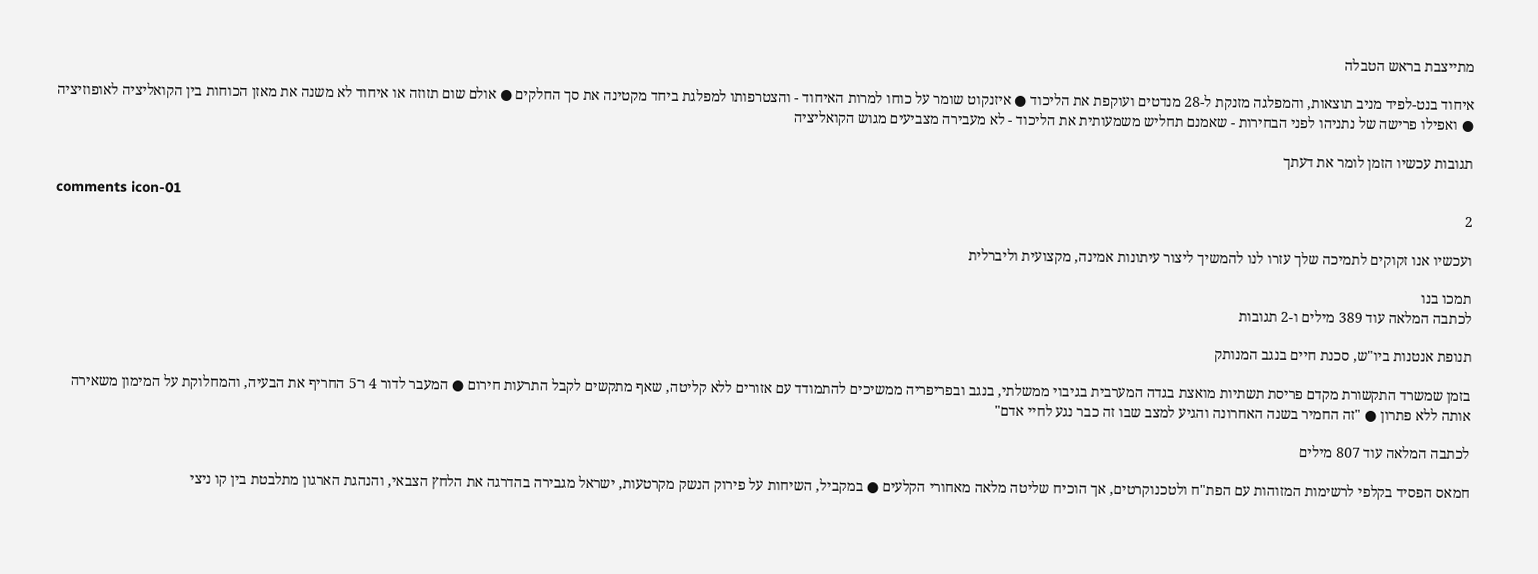מתייצבת בראש הטבלה

איחוד בנט-לפיד מניב תוצאות, והמפלגה מזנקת ל-28 מנדטים ועוקפת את הליכוד ● איזנקוט שומר על כוחו למרות האיחוד - והצטרפותו למפלגת ביחד מקטינה את סך החלקים ● אולם שום תזוזה או איחוד לא משנה את מאזן הכוחות בין הקואליציה לאופוזיציה ● ואפילו פרישה של נתניהו לפני הבחירות - שאמנם תחליש משמעותית את הליכוד - לא מעבירה מצביעים מגוש הקואליציה

תגובות עכשיו הזמן לומר את דעתך

comments icon-01
2

ועכשיו אנו זקוקים לתמיכה שלך עזרו לנו להמשיך ליצור עיתונות אמינה, מקצועית וליברלית

תמכו בנו
לכתבה המלאה עוד 389 מילים ו-2 תגובות

תנופת אנטנות ביו"ש, סכנת חיים בנגב המנותק

בזמן שמשרד התקשורת מקדם פריסת תשתיות מואצת בגדה המערבית בגיבוי ממשלתי, בנגב ובפריפריה ממשיכים להתמודד עם אזורים ללא קליטה, שאף מתקשים לקבל התרעות חירום ● המעבר לדור 4 ו־5 החריף את הבעיה, והמחלוקת על המימון משאירה אותה ללא פתרון ● "זה החמיר בשנה האחרונה והגיע למצב שבו זה כבר נגע לחיי אדם"

לכתבה המלאה עוד 807 מילים

חמאס הפסיד בקלפי לרשימות המזוהות עם הפת"ח ולטכנוקרטים, אך הוכיח שליטה מלאה מאחורי הקלעים ● במקביל, השיחות על פירוק הנשק מקרטעות, ישראל מגבירה בהדרגה את הלחץ הצבאי, והנהגת הארגון מתלבטת בין קו ניצי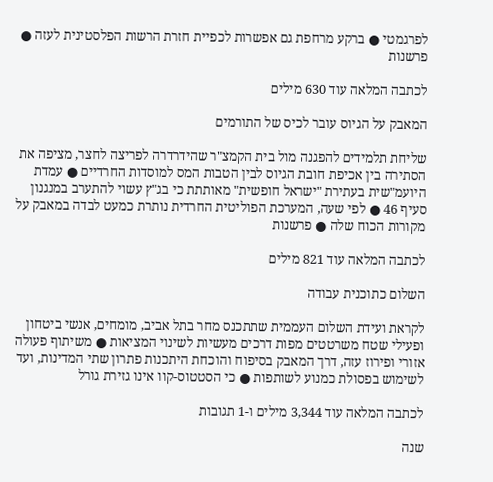לפרגמטי ● ברקע מרחפת גם אפשרות לכפיית חזרת הרשות הפלסטינית לעזה ● פרשנות

לכתבה המלאה עוד 630 מילים

המאבק על הגיוס עובר לכיס של התורמים

שליחת תלמידים להפגנה מול בית הקמצ"ר שהידרדרה לפריצה לחצר, מציפה את הסתירה בין אכיפת חובת הגיוס לבין הטבות המס למוסדות החרדיים ● עמדת היועמ"שית בעתירת "ישראל חופשית" מאותתת כי בג"ץ עשוי להתערב במנגנון סעיף 46 ● לפי שעה, המערכת הפוליטית החרדית נותרת כמעט לבדה במאבק על מקורות הכוח שלה ● פרשנות

לכתבה המלאה עוד 821 מילים

השלום כתוכנית עבודה

לקראת ועידת השלום העממית שתתכנס מחר בתל אביב, מומחים, אנשי ביטחון ופעילי שטח משרטטים מפות דרכים מעשיות לשינוי המציאות ● משיתוף פעולה אזורי ופירוז עזה, דרך המאבק בסיפוח והוכחת היתכנות פתרון שתי המדינות, ועד לשימוש בפסולת כמנוע לשותפות ● כי הסטטוס-קוו אינו גזירת גורל

לכתבה המלאה עוד 3,344 מילים ו-1 תגובות

שנה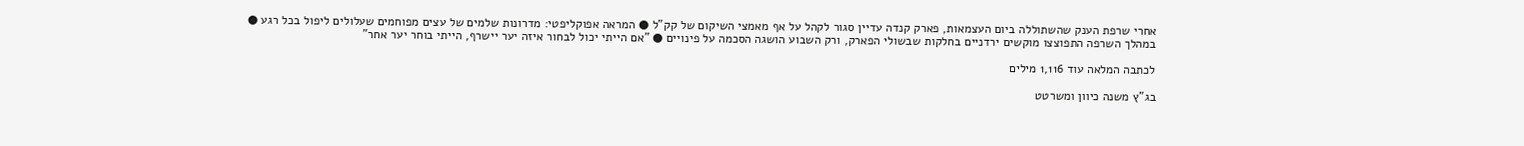אחרי שרפת הענק שהשתוללה ביום העצמאות, פארק קנדה עדיין סגור לקהל על אף מאמצי השיקום של קק"ל ● המראה אפוקליפטי: מדרונות שלמים של עצים מפוחמים שעלולים ליפול בכל רגע ● במהלך השרפה התפוצצו מוקשים ירדניים בחלקות שבשולי הפארק, ורק השבוע הושגה הסכמה על פינויים ● "אם הייתי יכול לבחור איזה יער יישרף, הייתי בוחר יער אחר"

לכתבה המלאה עוד 1,116 מילים

בג"ץ משנה כיוון ומשרטט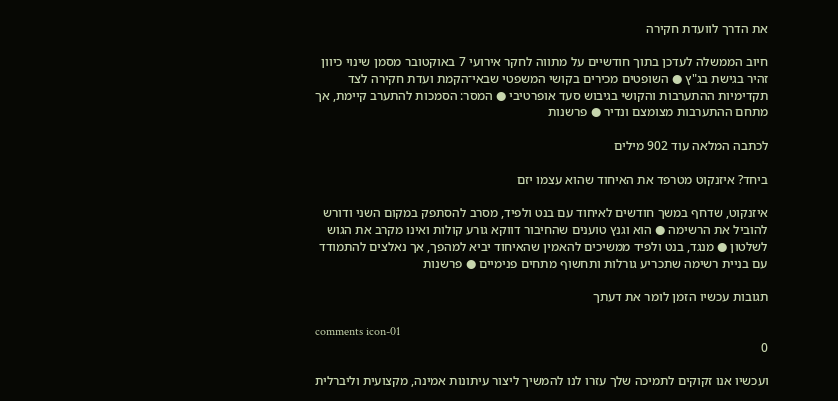את הדרך לוועדת חקירה

חיוב הממשלה לעדכן בתוך חודשיים על מתווה לחקר אירועי 7 באוקטובר מסמן שינוי כיוון זהיר בגישת בג"ץ ● השופטים מכירים בקושי המשפטי שבאי־הקמת ועדת חקירה לצד תקדימיות ההתערבות והקושי בגיבוש סעד אופרטיבי ● המסר: הסמכות להתערב קיימת, אך מתחם ההתערבות מצומצם ונדיר ● פרשנות

לכתבה המלאה עוד 902 מילים

ביחד? איזנקוט מטרפד את האיחוד שהוא עצמו יזם

איזנקוט, שדחף במשך חודשים לאיחוד עם בנט ולפיד, מסרב להסתפק במקום השני ודורש להוביל את הרשימה ● הוא וגנץ טוענים שהחיבור דווקא גורע קולות ואינו מקרב את הגוש לשלטון ● מנגד, בנט ולפיד ממשיכים להאמין שהאיחוד יביא למהפך, אך נאלצים להתמודד עם בניית רשימה שתכריע גורלות ותחשוף מתחים פנימיים ● פרשנות

תגובות עכשיו הזמן לומר את דעתך

comments icon-01
0

ועכשיו אנו זקוקים לתמיכה שלך עזרו לנו להמשיך ליצור עיתונות אמינה, מקצועית וליברלית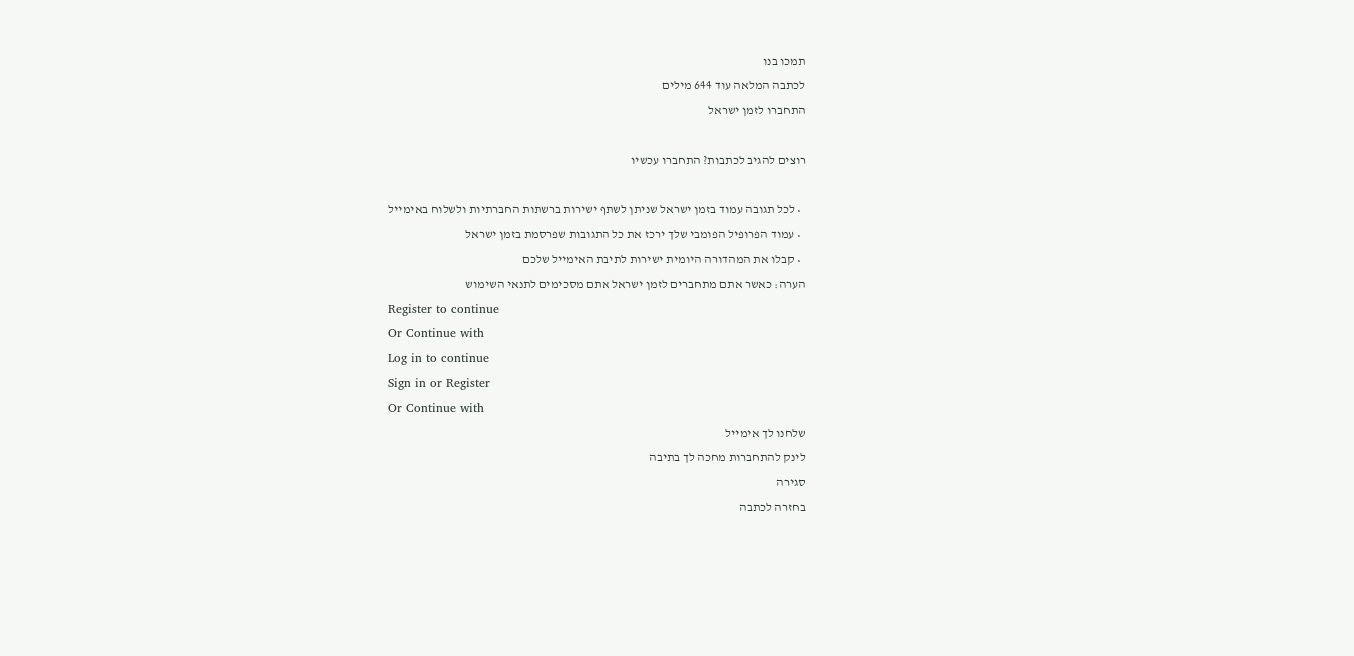תמכו בנו
לכתבה המלאה עוד 644 מילים
התחברו לזמן ישראל

רוצים להגיב לכתבות? התחברו עכשיו

  • לכל תגובה עמוד בזמן ישראל שניתן לשתף ישירות ברשתות החברתיות ולשלוח באימייל
  • עמוד הפרופיל הפומבי שלך ירכז את כל התגובות שפרסמת בזמן ישראל
  • קבלו את המהדורה היומית ישירות לתיבת האימייל שלכם
הערה: כאשר אתם מתחברים לזמן ישראל אתם מסכימים לתנאי השימוש
Register to continue
Or Continue with
Log in to continue
Sign in or Register
Or Continue with
שלחנו לך אימייל
לינק להתחברות מחכה לך בתיבה
סגירה
בחזרה לכתבה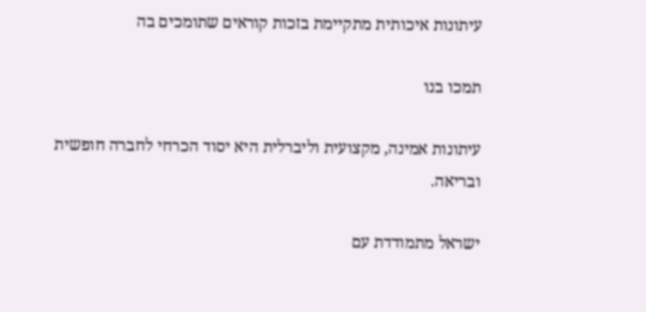עיתונות איכותית מתקיימת בזכות קוראים שתומכים בה

תמכו בנו

עיתונות אמינה, מקצועית וליברלית היא יסוד הכרחי לחברה חופשית ובריאה.

ישראל מתמודדת עם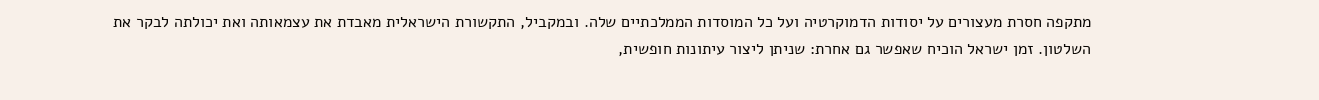מתקפה חסרת מעצורים על יסודות הדמוקרטיה ועל כל המוסדות הממלכתיים שלה. ובמקביל, התקשורת הישראלית מאבדת את עצמאותה ואת יכולתה לבקר את השלטון. זמן ישראל הוכיח שאפשר גם אחרת: שניתן ליצור עיתונות חופשית,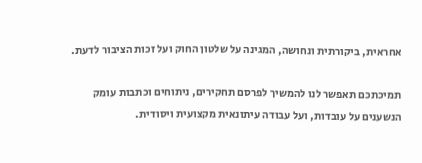אחראית, ביקורתית ונחושה, המגינה על שלטון החוק ועל זכות הציבור לדעת.

תמיכתכם תאפשר לנו להמשיך לפרסם תחקירים, ניתוחים וכתבות עומק הנשענים על עובדות, ועל עבודה עיתונאית מקצועית ויסודית.